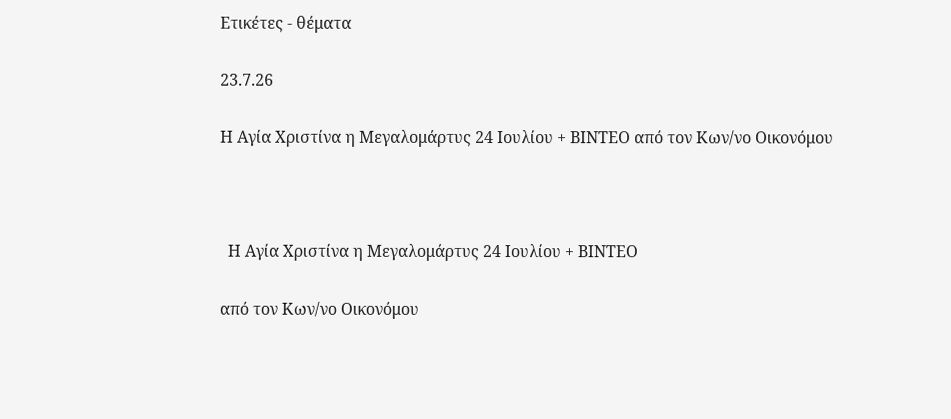Ετικέτες - θέματα

23.7.26

Η Αγία Χριστίνα η Μεγαλομάρτυς 24 Ιουλίου + ΒΙΝΤΕΟ από τον Κων/νο Οικονόμου



  Η Αγία Χριστίνα η Μεγαλομάρτυς 24 Ιουλίου + ΒΙΝΤΕΟ

από τον Κων/νο Οικονόμου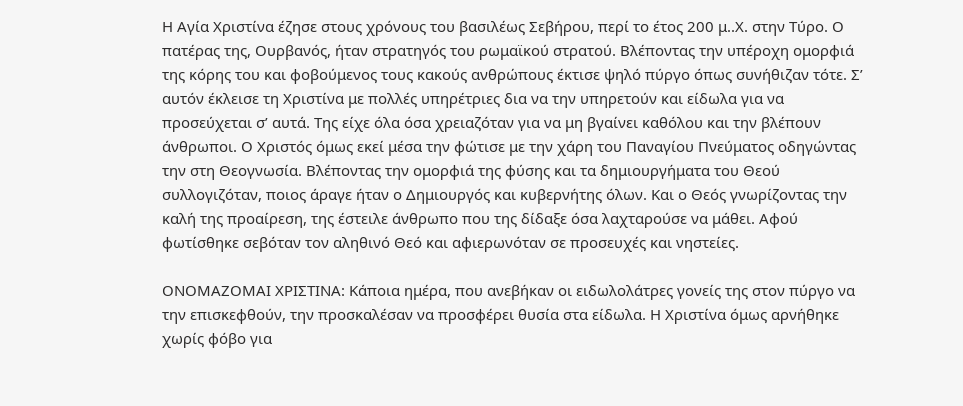Η Αγία Χριστίνα έζησε στους χρόνους του βασιλέως Σεβήρου, περί το έτος 200 μ..Χ. στην Τύρο. Ο πατέρας της, Ουρβανός, ήταν στρατηγός του ρωμαϊκού στρατού. Βλέποντας την υπέροχη ομορφιά της κόρης του και φοβούμενος τους κακούς ανθρώπους έκτισε ψηλό πύργο όπως συνήθιζαν τότε. Σ’ αυτόν έκλεισε τη Χριστίνα με πολλές υπηρέτριες δια να την υπηρετούν και είδωλα για να προσεύχεται σ’ αυτά. Της είχε όλα όσα χρειαζόταν για να μη βγαίνει καθόλου και την βλέπουν άνθρωποι. Ο Χριστός όμως εκεί μέσα την φώτισε με την χάρη του Παναγίου Πνεύματος οδηγώντας την στη Θεογνωσία. Βλέποντας την ομορφιά της φύσης και τα δημιουργήματα του Θεού συλλογιζόταν, ποιος άραγε ήταν ο Δημιουργός και κυβερνήτης όλων. Και ο Θεός γνωρίζοντας την καλή της προαίρεση, της έστειλε άνθρωπο που της δίδαξε όσα λαχταρούσε να μάθει. Αφού φωτίσθηκε σεβόταν τον αληθινό Θεό και αφιερωνόταν σε προσευχές και νηστείες.

ΟΝΟΜΑΖΟΜΑΙ ΧΡΙΣΤΙΝΑ: Κάποια ημέρα, που ανεβήκαν οι ειδωλολάτρες γονείς της στον πύργο να την επισκεφθούν, την προσκαλέσαν να προσφέρει θυσία στα είδωλα. Η Χριστίνα όμως αρνήθηκε χωρίς φόβο για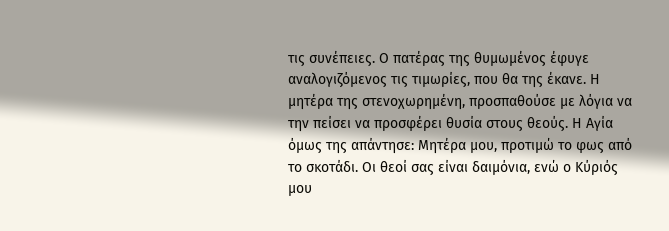τις συνέπειες. Ο πατέρας της θυμωμένος έφυγε αναλογιζόμενος τις τιμωρίες, που θα της έκανε. Η μητέρα της στενοχωρημένη, προσπαθούσε με λόγια να την πείσει να προσφέρει θυσία στους θεούς. Η Αγία όμως της απάντησε: Μητέρα μου, προτιμώ το φως από το σκοτάδι. Οι θεοί σας είναι δαιμόνια, ενώ ο Κύριός μου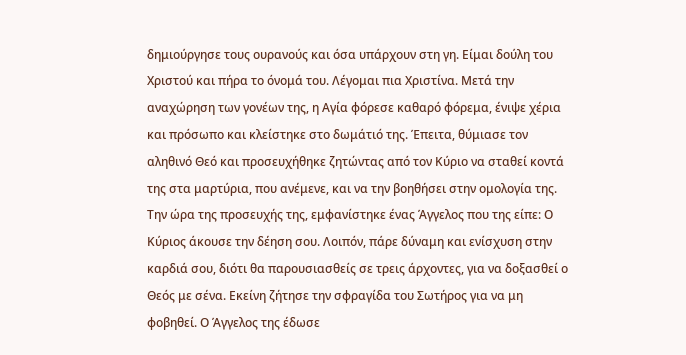δημιούργησε τους ουρανούς και όσα υπάρχουν στη γη. Είμαι δούλη του Χριστού και πήρα το όνομά του. Λέγομαι πια Χριστίνα. Μετά την αναχώρηση των γονέων της, η Αγία φόρεσε καθαρό φόρεμα, ένιψε χέρια και πρόσωπο και κλείστηκε στο δωμάτιό της. Έπειτα, θύμιασε τον αληθινό Θεό και προσευχήθηκε ζητώντας από τον Κύριο να σταθεί κοντά της στα μαρτύρια, που ανέμενε, και να την βοηθήσει στην ομολογία της. Την ώρα της προσευχής της, εμφανίστηκε ένας Άγγελος που της είπε: Ο Κύριος άκουσε την δέηση σου. Λοιπόν, πάρε δύναμη και ενίσχυση στην καρδιά σου, διότι θα παρουσιασθείς σε τρεις άρχοντες, για να δοξασθεί ο Θεός με σένα. Εκείνη ζήτησε την σφραγίδα του Σωτήρος για να μη φοβηθεί. Ο Άγγελος της έδωσε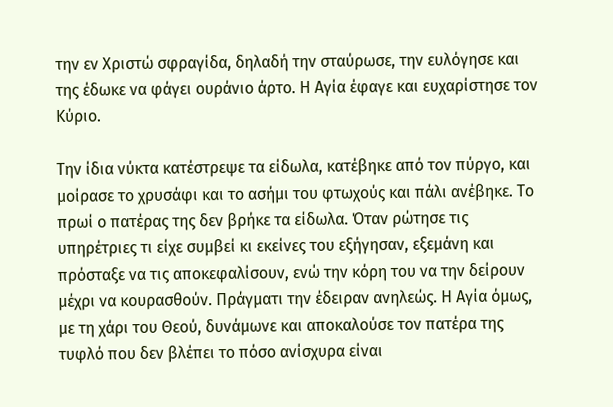την εν Χριστώ σφραγίδα, δηλαδή την σταύρωσε, την ευλόγησε και της έδωκε να φάγει ουράνιο άρτο. Η Αγία έφαγε και ευχαρίστησε τον Κύριο.

Την ίδια νύκτα κατέστρεψε τα είδωλα, κατέβηκε από τον πύργο, και μοίρασε το χρυσάφι και το ασήμι του φτωχούς και πάλι ανέβηκε. Το πρωί ο πατέρας της δεν βρήκε τα είδωλα. Όταν ρώτησε τις υπηρέτριες τι είχε συμβεί κι εκείνες του εξήγησαν, εξεμάνη και πρόσταξε να τις αποκεφαλίσουν, ενώ την κόρη του να την δείρουν μέχρι να κουρασθούν. Πράγματι την έδειραν ανηλεώς. Η Αγία όμως, με τη χάρι του Θεού, δυνάμωνε και αποκαλούσε τον πατέρα της τυφλό που δεν βλέπει το πόσο ανίσχυρα είναι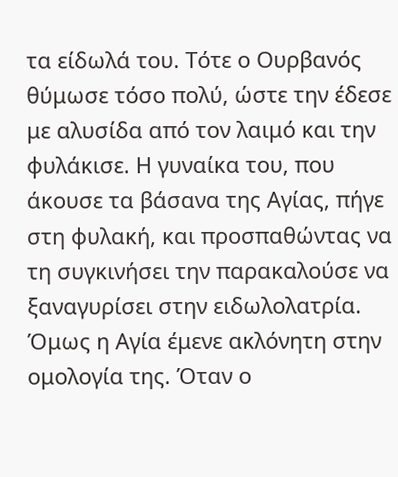τα είδωλά του. Τότε ο Ουρβανός θύμωσε τόσο πολύ, ώστε την έδεσε με αλυσίδα από τον λαιμό και την φυλάκισε. Η γυναίκα του, που άκουσε τα βάσανα της Αγίας, πήγε στη φυλακή, και προσπαθώντας να τη συγκινήσει την παρακαλούσε να ξαναγυρίσει στην ειδωλολατρία. Όμως η Αγία έμενε ακλόνητη στην ομολογία της. Όταν ο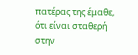πατέρας της έμαθε, ότι είναι σταθερή στην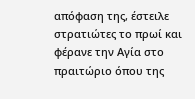απόφαση της, έστειλε στρατιώτες το πρωί και φέρανε την Αγία στο πραιτώριο όπου της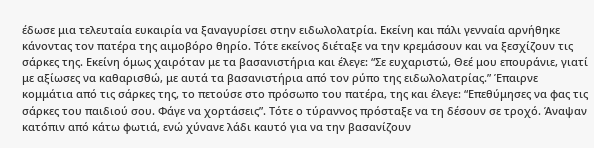έδωσε μια τελευταία ευκαιρία να ξαναγυρίσει στην ειδωλολατρία. Εκείνη και πάλι γενναία αρνήθηκε κάνοντας τον πατέρα της αιμοβόρο θηρίο. Τότε εκείνος διέταξε να την κρεμάσουν και να ξεσχίζουν τις σάρκες της. Εκείνη όμως χαιρόταν με τα βασανιστήρια και έλεγε: “Σε ευχαριστώ, Θεέ μου επουράνιε, γιατί με αξίωσες να καθαρισθώ, με αυτά τα βασανιστήρια από τον ρύπο της ειδωλολατρίας.” Έπαιρνε κομμάτια από τις σάρκες της, το πετούσε στο πρόσωπο του πατέρα, της και έλεγε: “Επεθύμησες να φας τις σάρκες του παιδιού σου. Φάγε να χορτάσεις”. Τότε ο τύραννος πρόσταξε να τη δέσουν σε τροχό. Άναψαν κατόπιν από κάτω φωτιά, ενώ χύνανε λάδι καυτό για να την βασανίζουν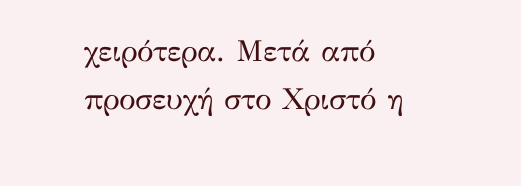χειρότερα. Μετά από προσευχή στο Χριστό η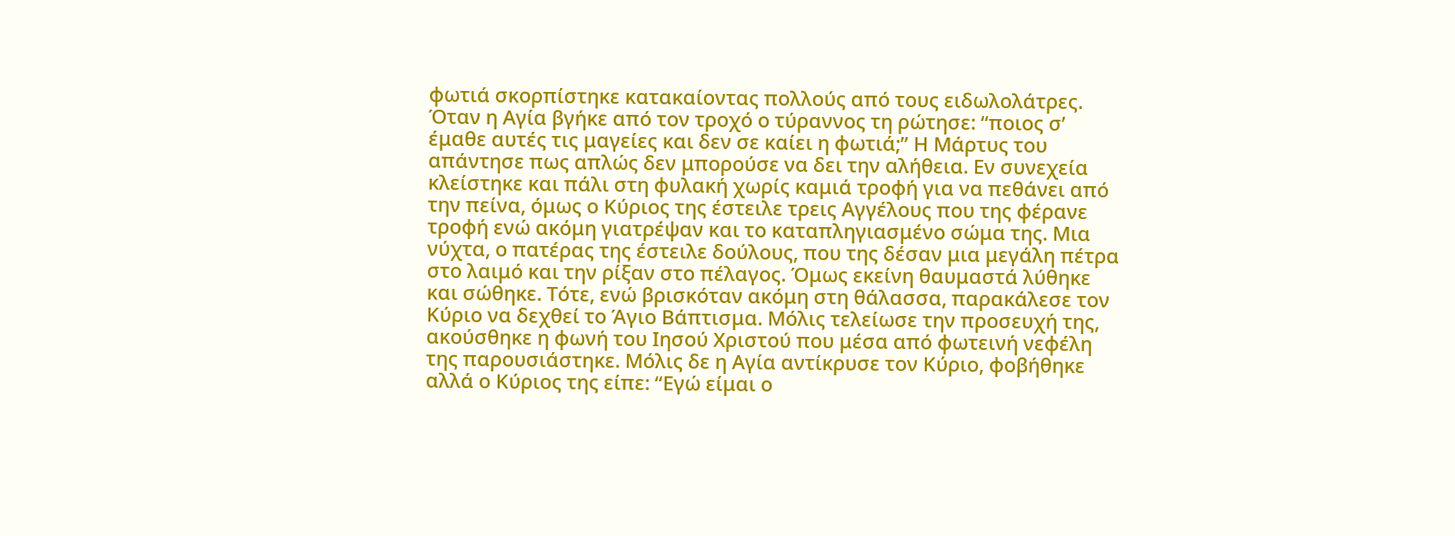φωτιά σκορπίστηκε κατακαίοντας πολλούς από τους ειδωλολάτρες. Όταν η Αγία βγήκε από τον τροχό ο τύραννος τη ρώτησε: “ποιος σ’ έμαθε αυτές τις μαγείες και δεν σε καίει η φωτιά;” Η Μάρτυς του απάντησε πως απλώς δεν μπορούσε να δει την αλήθεια. Εν συνεχεία κλείστηκε και πάλι στη φυλακή χωρίς καμιά τροφή για να πεθάνει από την πείνα, όμως ο Κύριος της έστειλε τρεις Αγγέλους που της φέρανε τροφή ενώ ακόμη γιατρέψαν και το καταπληγιασμένο σώμα της. Μια νύχτα, ο πατέρας της έστειλε δούλους, που της δέσαν μια μεγάλη πέτρα στο λαιμό και την ρίξαν στο πέλαγος. Όμως εκείνη θαυμαστά λύθηκε και σώθηκε. Τότε, ενώ βρισκόταν ακόμη στη θάλασσα, παρακάλεσε τον Κύριο να δεχθεί το Άγιο Βάπτισμα. Μόλις τελείωσε την προσευχή της, ακούσθηκε η φωνή του Ιησού Χριστού που μέσα από φωτεινή νεφέλη της παρουσιάστηκε. Μόλις δε η Αγία αντίκρυσε τον Κύριο, φοβήθηκε αλλά ο Κύριος της είπε: “Εγώ είμαι ο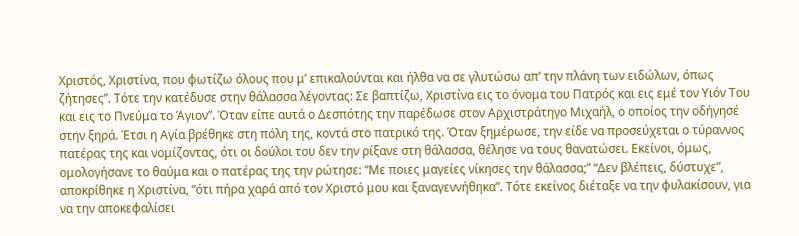Χριστός, Χριστίνα, που φωτίζω όλους που μ’ επικαλούνται και ήλθα να σε γλυτώσω απ’ την πλάνη των ειδώλων, όπως ζήτησες”. Τότε την κατέδυσε στην θάλασσα λέγοντας: Σε βαπτίζω, Χριστίνα εις το όνομα του Πατρός και εις εμέ τον Υιόν Του και εις το Πνεύμα το Άγιον”. Όταν είπε αυτά ο Δεσπότης την παρέδωσε στον Αρχιστράτηγο Μιχαήλ, ο οποίος την οδήγησέ στην ξηρά. Έτσι η Αγία βρέθηκε στη πόλη της, κοντά στο πατρικό της. Όταν ξημέρωσε, την είδε να προσεύχεται ο τύραννος πατέρας της και νομίζοντας, ότι οι δούλοι του δεν την ρίξανε στη θάλασσα, θέλησε να τους θανατώσει. Εκείνοι, όμως, ομολογήσανε το θαύμα και ο πατέρας της την ρώτησε: “Με ποιες μαγείες νίκησες την θάλασσα;” “Δεν βλέπεις, δύστυχε”, αποκρίθηκε η Χριστίνα, “ότι πήρα χαρά από τον Χριστό μου και ξαναγεννήθηκα”. Τότε εκείνος διέταξε να την φυλακίσουν, για να την αποκεφαλίσει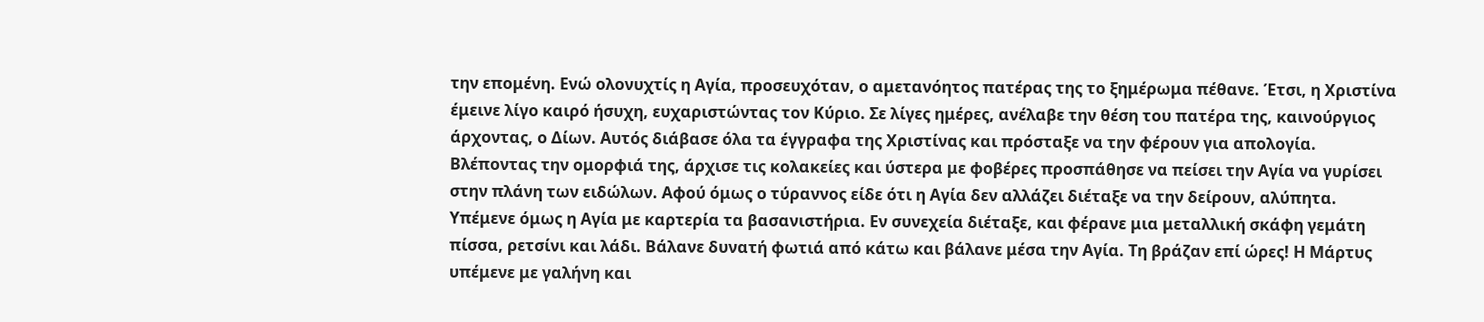την επομένη. Ενώ ολονυχτίς η Αγία, προσευχόταν, ο αμετανόητος πατέρας της το ξημέρωμα πέθανε. Έτσι, η Χριστίνα έμεινε λίγο καιρό ήσυχη, ευχαριστώντας τον Κύριο. Σε λίγες ημέρες, ανέλαβε την θέση του πατέρα της, καινούργιος άρχοντας, ο Δίων. Αυτός διάβασε όλα τα έγγραφα της Χριστίνας και πρόσταξε να την φέρουν για απολογία. Βλέποντας την ομορφιά της, άρχισε τις κολακείες και ύστερα με φοβέρες προσπάθησε να πείσει την Αγία να γυρίσει στην πλάνη των ειδώλων. Αφού όμως ο τύραννος είδε ότι η Αγία δεν αλλάζει διέταξε να την δείρουν, αλύπητα. Υπέμενε όμως η Αγία με καρτερία τα βασανιστήρια. Εν συνεχεία διέταξε, και φέρανε μια μεταλλική σκάφη γεμάτη πίσσα, ρετσίνι και λάδι. Βάλανε δυνατή φωτιά από κάτω και βάλανε μέσα την Αγία. Τη βράζαν επί ώρες! Η Μάρτυς υπέμενε με γαλήνη και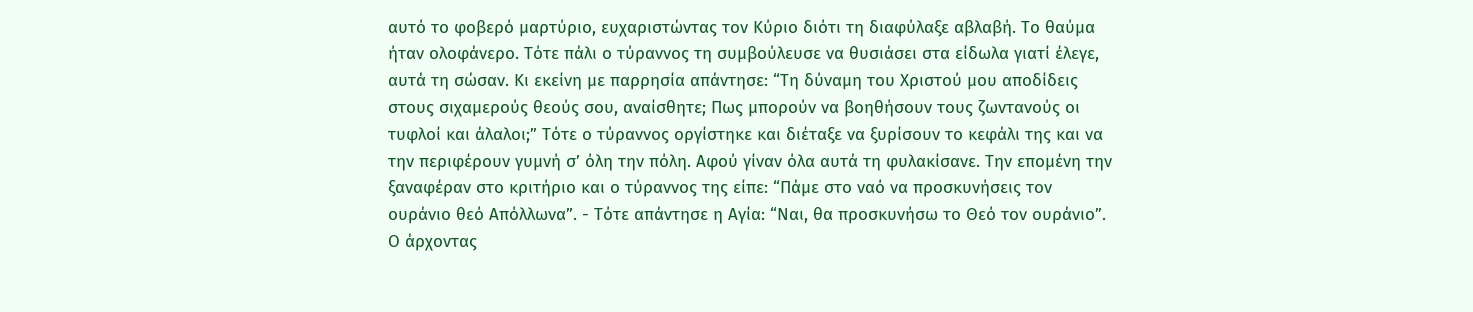αυτό το φοβερό μαρτύριο, ευχαριστώντας τον Κύριο διότι τη διαφύλαξε αβλαβή. Το θαύμα ήταν ολοφάνερο. Τότε πάλι ο τύραννος τη συμβούλευσε να θυσιάσει στα είδωλα γιατί έλεγε, αυτά τη σώσαν. Κι εκείνη με παρρησία απάντησε: “Τη δύναμη του Χριστού μου αποδίδεις στους σιχαμερούς θεούς σου, αναίσθητε; Πως μπορούν να βοηθήσουν τους ζωντανούς οι τυφλοί και άλαλοι;” Τότε ο τύραννος οργίστηκε και διέταξε να ξυρίσουν το κεφάλι της και να την περιφέρουν γυμνή σ’ όλη την πόλη. Αφού γίναν όλα αυτά τη φυλακίσανε. Την επομένη την ξαναφέραν στο κριτήριο και ο τύραννος της είπε: “Πάμε στο ναό να προσκυνήσεις τον ουράνιο θεό Απόλλωνα”. - Τότε απάντησε η Αγία: “Ναι, θα προσκυνήσω το Θεό τον ουράνιο”. Ο άρχοντας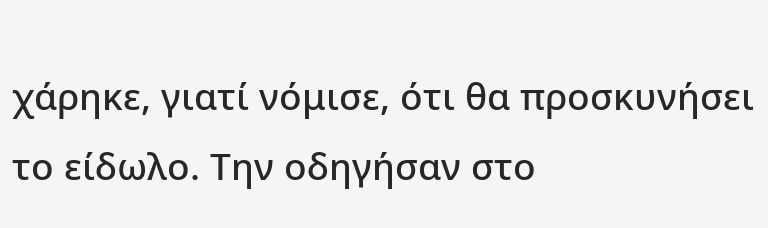χάρηκε, γιατί νόμισε, ότι θα προσκυνήσει το είδωλο. Την οδηγήσαν στο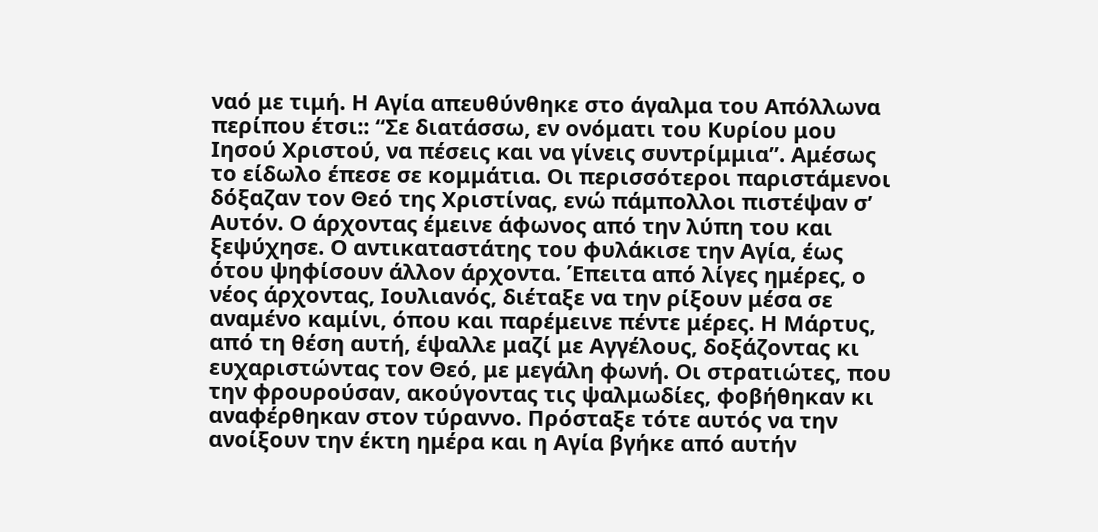ναό με τιμή. Η Αγία απευθύνθηκε στο άγαλμα του Απόλλωνα περίπου έτσι:: “Σε διατάσσω, εν ονόματι του Κυρίου μου Ιησού Χριστού, να πέσεις και να γίνεις συντρίμμια”. Αμέσως το είδωλο έπεσε σε κομμάτια. Οι περισσότεροι παριστάμενοι δόξαζαν τον Θεό της Χριστίνας, ενώ πάμπολλοι πιστέψαν σ’ Αυτόν. Ο άρχοντας έμεινε άφωνος από την λύπη του και ξεψύχησε. Ο αντικαταστάτης του φυλάκισε την Αγία, έως ότου ψηφίσουν άλλον άρχοντα. Έπειτα από λίγες ημέρες, ο νέος άρχοντας, Ιουλιανός, διέταξε να την ρίξουν μέσα σε αναμένο καμίνι, όπου και παρέμεινε πέντε μέρες. Η Μάρτυς, από τη θέση αυτή, έψαλλε μαζί με Αγγέλους, δοξάζοντας κι ευχαριστώντας τον Θεό, με μεγάλη φωνή. Οι στρατιώτες, που την φρουρούσαν, ακούγοντας τις ψαλμωδίες, φοβήθηκαν κι αναφέρθηκαν στον τύραννο. Πρόσταξε τότε αυτός να την ανοίξουν την έκτη ημέρα και η Αγία βγήκε από αυτήν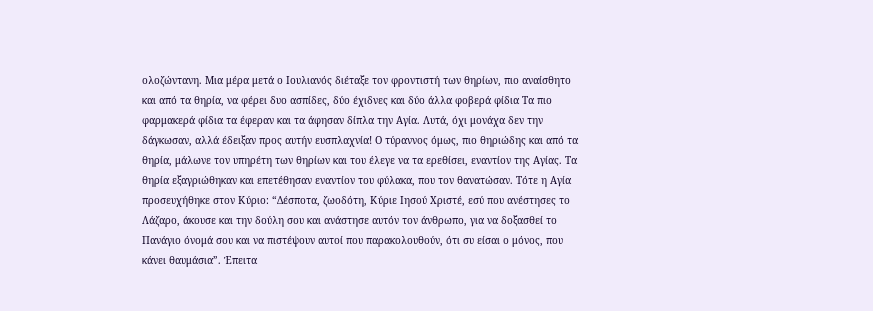ολοζώντανη. Μια μέρα μετά ο Ιουλιανός διέταξε τον φροντιστή των θηρίων, πιο αναίσθητο και από τα θηρία, να φέρει δυο ασπίδες, δύο έχιδνες και δύο άλλα φοβερά φίδια Τα πιο φαρμακερά φίδια τα έφεραν και τα άφησαν δίπλα την Αγία. Λυτά, όχι μονάχα δεν την δάγκωσαν, αλλά έδειξαν προς αυτήν ευσπλαχνία! Ο τύραννος όμως, πιο θηριώδης και από τα θηρία, μάλωνε τον υπηρέτη των θηρίων και του έλεγε να τα ερεθίσει, εναντίον της Αγίας. Τα θηρία εξαγριώθηκαν και επετέθησαν εναντίον του φύλακα, που τον θανατώσαν. Τότε η Αγία προσευχήθηκε στον Κύριο: “Δέσποτα, ζωοδότη, Κύριε Ιησού Χριστέ, εσύ που ανέστησες το Λάζαρο, άκουσε και την δούλη σου και ανάστησε αυτόν τον άνθρωπο, για να δοξασθεί το Πανάγιο όνομά σου και να πιστέψουν αυτοί που παρακολουθούν, ότι συ είσαι ο μόνος, που κάνει θαυμάσια”. Έπειτα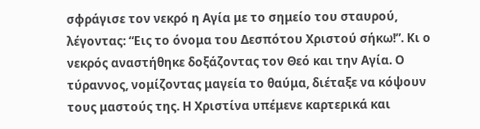σφράγισε τον νεκρό η Αγία με το σημείο του σταυρού, λέγοντας: “Εις το όνομα του Δεσπότου Χριστού σήκω!”. Κι ο νεκρός αναστήθηκε δοξάζοντας τον Θεό και την Αγία. Ο τύραννος, νομίζοντας μαγεία το θαύμα, διέταξε να κόψουν τους μαστούς της. Η Χριστίνα υπέμενε καρτερικά και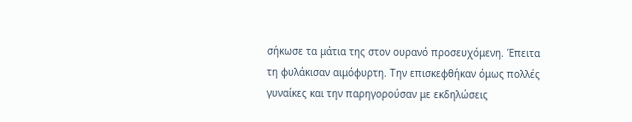σήκωσε τα μάτια της στον ουρανό προσευχόμενη. Έπειτα τη φυλάκισαν αιμόφυρτη. Την επισκεφθήκαν όμως πολλές γυναίκες και την παρηγορούσαν με εκδηλώσεις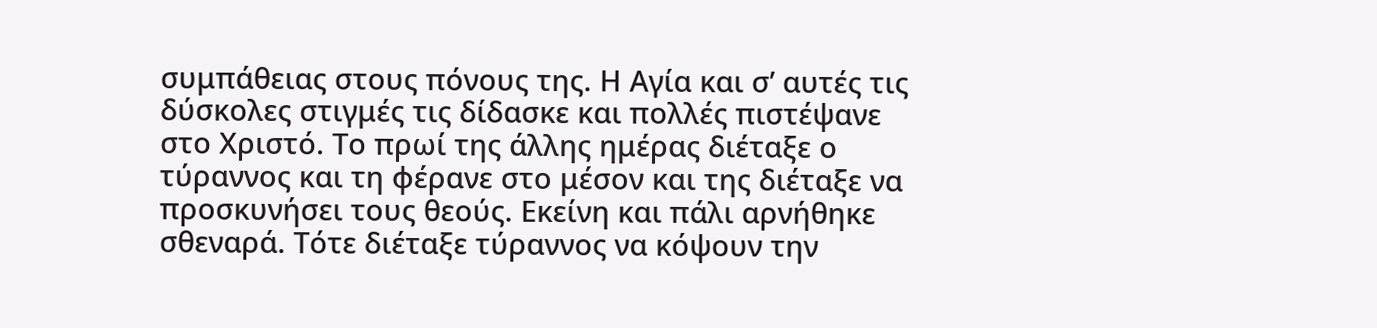συμπάθειας στους πόνους της. Η Αγία και σ’ αυτές τις δύσκολες στιγμές τις δίδασκε και πολλές πιστέψανε στο Χριστό. Το πρωί της άλλης ημέρας διέταξε ο τύραννος και τη φέρανε στο μέσον και της διέταξε να προσκυνήσει τους θεούς. Εκείνη και πάλι αρνήθηκε σθεναρά. Τότε διέταξε τύραννος να κόψουν την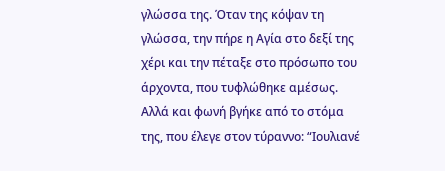γλώσσα της. Όταν της κόψαν τη γλώσσα, την πήρε η Αγία στο δεξί της χέρι και την πέταξε στο πρόσωπο του άρχοντα, που τυφλώθηκε αμέσως. Αλλά και φωνή βγήκε από το στόμα της, που έλεγε στον τύραννο: “Ιουλιανέ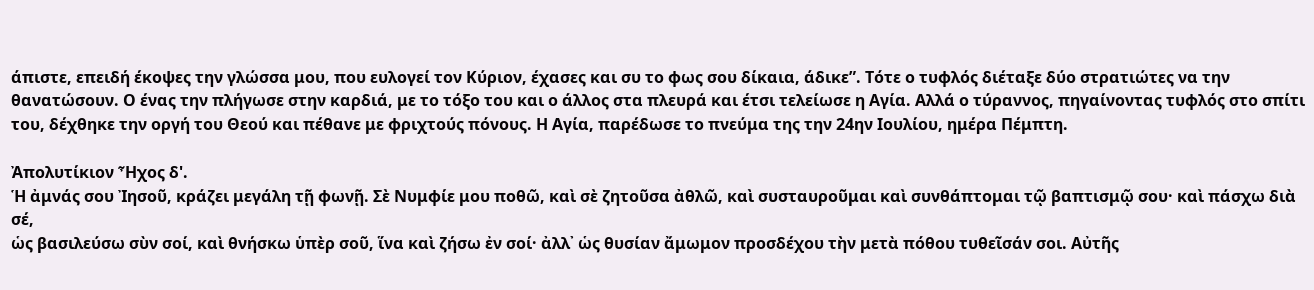άπιστε, επειδή έκοψες την γλώσσα μου, που ευλογεί τον Κύριον, έχασες και συ το φως σου δίκαια, άδικε”. Τότε ο τυφλός διέταξε δύο στρατιώτες να την θανατώσουν. Ο ένας την πλήγωσε στην καρδιά, με το τόξο του και ο άλλος στα πλευρά και έτσι τελείωσε η Αγία. Αλλά ο τύραννος, πηγαίνοντας τυφλός στο σπίτι του, δέχθηκε την οργή του Θεού και πέθανε με φριχτούς πόνους. Η Αγία, παρέδωσε το πνεύμα της την 24ην Ιουλίου, ημέρα Πέμπτη.

Ἀπολυτίκιον Ἦχος δ'.
Ἡ ἀμνάς σου Ἰησοῦ, κράζει μεγάλη τῇ φωνῇ. Σὲ Νυμφίε μου ποθῶ, καὶ σὲ ζητοῦσα ἀθλῶ, καὶ συσταυροῦμαι καὶ συνθάπτομαι τῷ βαπτισμῷ σου· καὶ πάσχω διὰ σέ,
ὡς βασιλεύσω σὺν σοί, καὶ θνήσκω ὑπὲρ σοῦ, ἵνα καὶ ζήσω ἐν σοί· ἀλλ᾽ ὡς θυσίαν ἄμωμον προσδέχου τὴν μετὰ πόθου τυθεῖσάν σοι. Αὐτῆς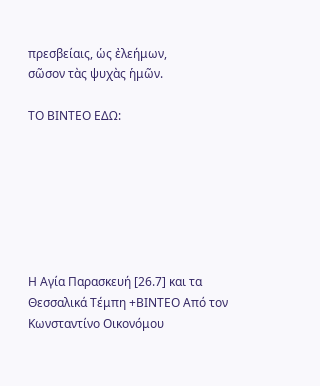πρεσβείαις, ὡς ἐλεήμων,
σῶσον τὰς ψυχὰς ἡμῶν.

ΤΟ ΒΙΝΤΕΟ ΕΔΩ:







Η Αγία Παρασκευή [26.7] και τα Θεσσαλικά Τέμπη +ΒΙΝΤΕΟ Από τον Κωνσταντίνο Οικονόμου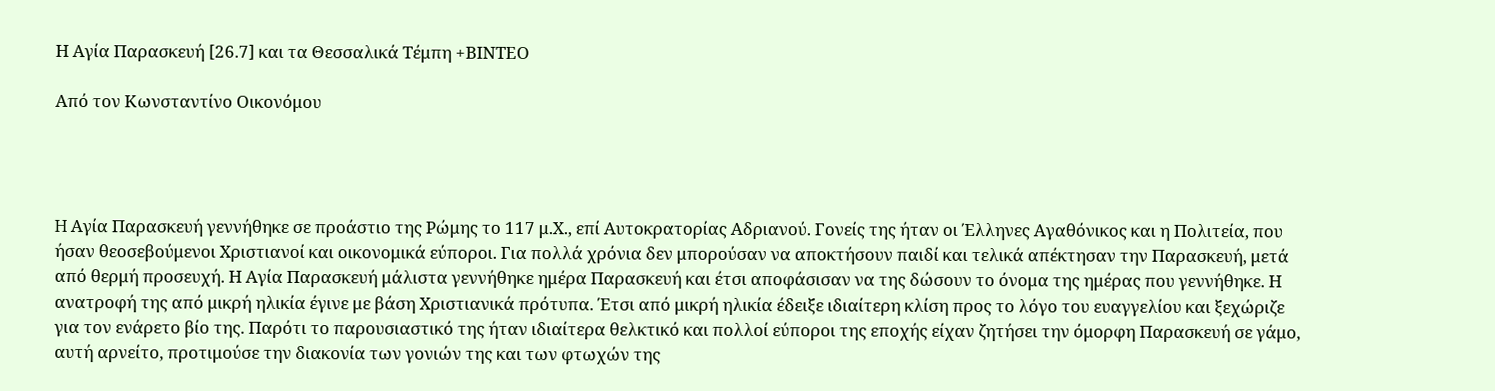Η Αγία Παρασκευή [26.7] και τα Θεσσαλικά Τέμπη +ΒΙΝΤΕΟ

Από τον Κωνσταντίνο Οικονόμου




H Αγία Παρασκευή γεννήθηκε σε προάστιο της Ρώμης το 117 μ.Χ., επί Αυτοκρατορίας Αδριανού. Γονείς της ήταν οι Έλληνες Αγαθόνικος και η Πολιτεία, που ήσαν θεοσεβούμενοι Χριστιανοί και οικονομικά εύποροι. Για πολλά χρόνια δεν μπορούσαν να αποκτήσουν παιδί και τελικά απέκτησαν την Παρασκευή, μετά από θερμή προσευχή. Η Αγία Παρασκευή μάλιστα γεννήθηκε ημέρα Παρασκευή και έτσι αποφάσισαν να της δώσουν το όνομα της ημέρας που γεννήθηκε. Η ανατροφή της από μικρή ηλικία έγινε με βάση Χριστιανικά πρότυπα. Έτσι από μικρή ηλικία έδειξε ιδιαίτερη κλίση προς το λόγο του ευαγγελίου και ξεχώριζε για τον ενάρετο βίο της. Παρότι το παρουσιαστικό της ήταν ιδιαίτερα θελκτικό και πολλοί εύποροι της εποχής είχαν ζητήσει την όμορφη Παρασκευή σε γάμο, αυτή αρνείτο, προτιμούσε την διακονία των γονιών της και των φτωχών της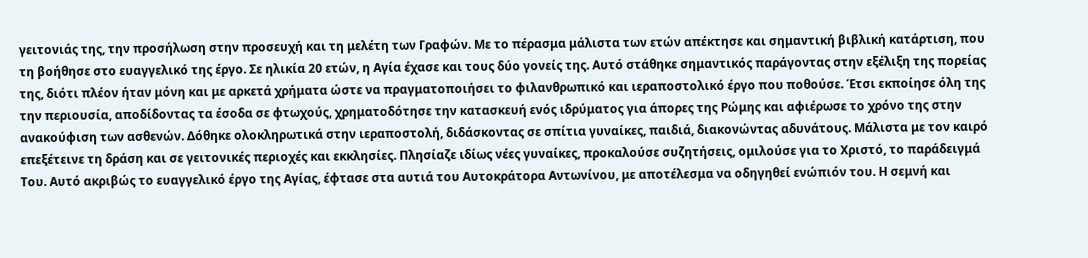γειτονιάς της, την προσήλωση στην προσευχή και τη μελέτη των Γραφών. Με το πέρασμα μάλιστα των ετών απέκτησε και σημαντική βιβλική κατάρτιση, που τη βοήθησε στο ευαγγελικό της έργο. Σε ηλικία 20 ετών, η Αγία έχασε και τους δύο γονείς της. Αυτό στάθηκε σημαντικός παράγοντας στην εξέλιξη της πορείας της, διότι πλέον ήταν μόνη και με αρκετά χρήματα ώστε να πραγματοποιήσει το φιλανθρωπικό και ιεραποστολικό έργο που ποθούσε. Έτσι εκποίησε όλη της την περιουσία, αποδίδοντας τα έσοδα σε φτωχούς, χρηματοδότησε την κατασκευή ενός ιδρύματος για άπορες της Ρώμης και αφιέρωσε το χρόνο της στην ανακούφιση των ασθενών. Δόθηκε ολοκληρωτικά στην ιεραποστολή, διδάσκοντας σε σπίτια γυναίκες, παιδιά, διακονώντας αδυνάτους. Μάλιστα με τον καιρό επεξέτεινε τη δράση και σε γειτονικές περιοχές και εκκλησίες. Πλησίαζε ιδίως νέες γυναίκες, προκαλούσε συζητήσεις, ομιλούσε για το Χριστό, το παράδειγμά Του. Αυτό ακριβώς το ευαγγελικό έργο της Αγίας, έφτασε στα αυτιά του Αυτοκράτορα Αντωνίνου, με αποτέλεσμα να οδηγηθεί ενώπιόν του. Η σεμνή και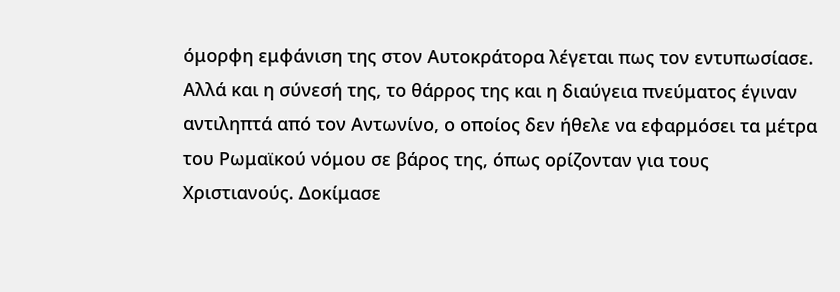όμορφη εμφάνιση της στον Αυτοκράτορα λέγεται πως τον εντυπωσίασε. Αλλά και η σύνεσή της, το θάρρος της και η διαύγεια πνεύματος έγιναν αντιληπτά από τον Αντωνίνο, ο οποίος δεν ήθελε να εφαρμόσει τα μέτρα του Ρωμαϊκού νόμου σε βάρος της, όπως ορίζονταν για τους Χριστιανούς. Δοκίμασε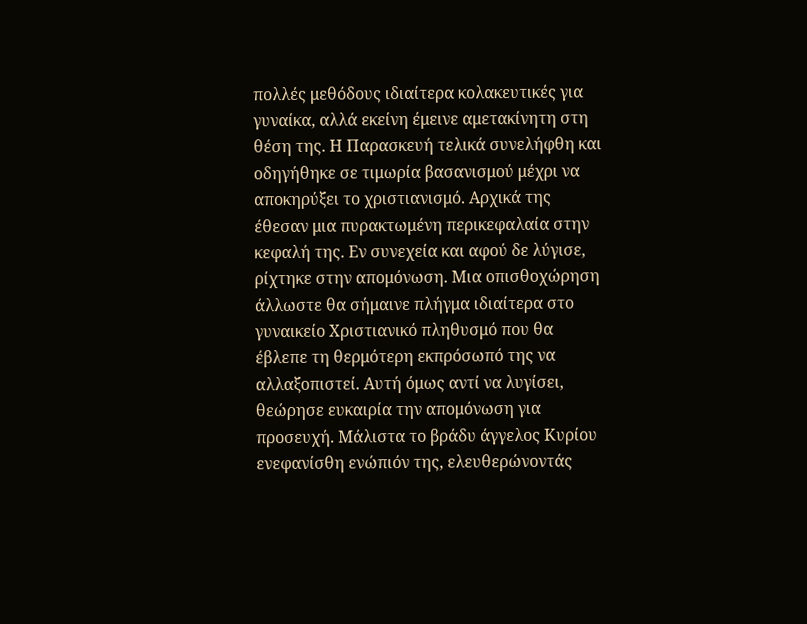πολλές μεθόδους ιδιαίτερα κολακευτικές για γυναίκα, αλλά εκείνη έμεινε αμετακίνητη στη θέση της. Η Παρασκευή τελικά συνελήφθη και οδηγήθηκε σε τιμωρία βασανισμού μέχρι να αποκηρύξει το χριστιανισμό. Αρχικά της έθεσαν μια πυρακτωμένη περικεφαλαία στην κεφαλή της. Εν συνεχεία και αφού δε λύγισε, ρίχτηκε στην απομόνωση. Μια οπισθοχώρηση άλλωστε θα σήμαινε πλήγμα ιδιαίτερα στο γυναικείο Χριστιανικό πληθυσμό που θα έβλεπε τη θερμότερη εκπρόσωπό της να αλλαξοπιστεί. Αυτή όμως αντί να λυγίσει, θεώρησε ευκαιρία την απομόνωση για προσευχή. Μάλιστα το βράδυ άγγελος Κυρίου ενεφανίσθη ενώπιόν της, ελευθερώνοντάς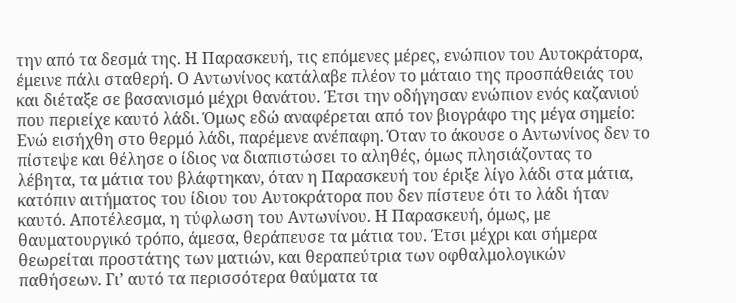την από τα δεσμά της. Η Παρασκευή, τις επόμενες μέρες, ενώπιον του Αυτοκράτορα, έμεινε πάλι σταθερή. Ο Αντωνίνος κατάλαβε πλέον το μάταιο της προσπάθειάς του και διέταξε σε βασανισμό μέχρι θανάτου. Έτσι την οδήγησαν ενώπιον ενός καζανιού που περιείχε καυτό λάδι. Όμως εδώ αναφέρεται από τον βιογράφο της μέγα σημείο: Ενώ εισήχθη στο θερμό λάδι, παρέμενε ανέπαφη. Όταν το άκουσε ο Αντωνίνος δεν το πίστεψε και θέλησε ο ίδιος να διαπιστώσει το αληθές, όμως πλησιάζοντας το λέβητα, τα μάτια του βλάφτηκαν, όταν η Παρασκευή του έριξε λίγο λάδι στα μάτια, κατόπιν αιτήματος του ίδιου του Αυτοκράτορα που δεν πίστευε ότι το λάδι ήταν καυτό. Αποτέλεσμα, η τύφλωση του Αντωνίνου. Η Παρασκευή, όμως, με θαυματουργικό τρόπο, άμεσα, θεράπευσε τα μάτια του. Έτσι μέχρι και σήμερα θεωρείται προστάτης των ματιών, και θεραπεύτρια των οφθαλμολογικών παθήσεων. Γι’ αυτό τα περισσότερα θαύματα τα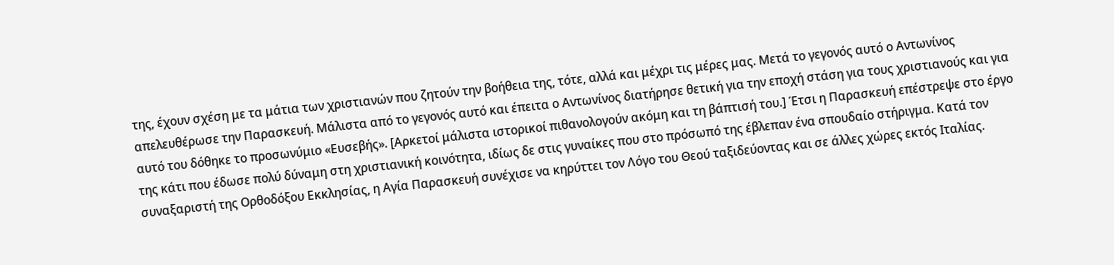της, έχουν σχέση με τα μάτια των χριστιανών που ζητούν την βοήθεια της, τότε, αλλά και μέχρι τις μέρες μας. Μετά το γεγονός αυτό ο Αντωνίνος απελευθέρωσε την Παρασκευή. Μάλιστα από το γεγονός αυτό και έπειτα ο Αντωνίνος διατήρησε θετική για την εποχή στάση για τους χριστιανούς και για αυτό του δόθηκε το προσωνύμιο «Ευσεβής». [Αρκετοί μάλιστα ιστορικοί πιθανολογούν ακόμη και τη βάπτισή του.] Έτσι η Παρασκευή επέστρεψε στο έργο της κάτι που έδωσε πολύ δύναμη στη χριστιανική κοινότητα, ιδίως δε στις γυναίκες που στο πρόσωπό της έβλεπαν ένα σπουδαίο στήριγμα. Κατά τον συναξαριστή της Ορθοδόξου Εκκλησίας, η Αγία Παρασκευή συνέχισε να κηρύττει τον Λόγο του Θεού ταξιδεύοντας και σε άλλες χώρες εκτός Ιταλίας.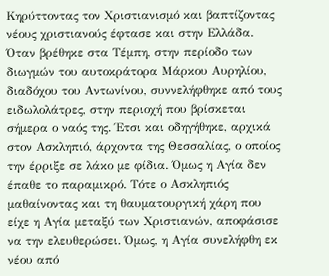Κηρύττοντας τον Χριστιανισμό και βαπτίζοντας νέους χριστιανούς έφτασε και στην Ελλάδα. Όταν βρέθηκε στα Τέμπη, στην περίοδο των διωγμών του αυτοκράτορα Μάρκου Αυρηλίου, διαδόχου του Αντωνίνου, συννελήφθηκε από τους ειδωλολάτρες, στην περιοχή που βρίσκεται σήμερα ο ναός της. Έτσι και οδηγήθηκε, αρχικά στον Ασκληπιό, άρχοντα της Θεσσαλίας, ο οποίος την έρριξε σε λάκο με φίδια. Όμως η Αγία δεν έπαθε το παραμικρό. Τότε ο Ασκληπιός μαθαίνοντας και τη θαυματουργική χάρη που είχε η Αγία μεταξύ των Χριστιανών, αποφάσισε να την ελευθερώσει. Όμως, η Αγία συνελήφθη εκ νέου από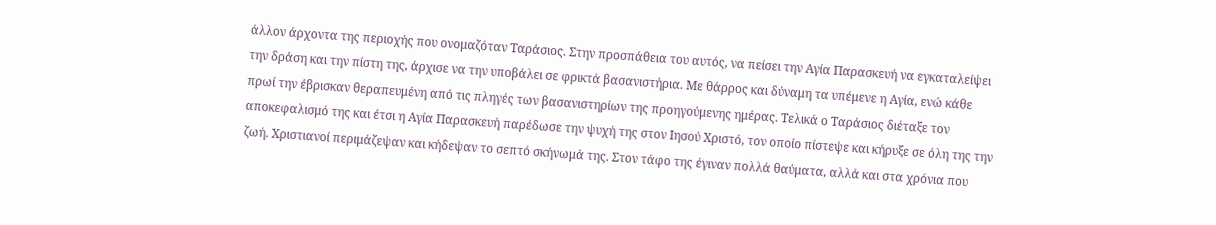άλλον άρχοντα της περιοχής που ονομαζόταν Ταράσιος. Στην προσπάθεια του αυτός, να πείσει την Αγία Παρασκευή να εγκαταλείψει την δράση και την πίστη της, άρχισε να την υποβάλει σε φρικτά βασανιστήρια. Με θάρρος και δύναμη τα υπέμενε η Αγία, ενώ κάθε πρωί την έβρισκαν θεραπευμένη από τις πληγές των βασανιστηρίων της προηγούμενης ημέρας. Τελικά ο Ταράσιος διέταξε τον αποκεφαλισμό της και έτσι η Αγία Παρασκευή παρέδωσε την ψυχή της στον Ιησού Χριστό, τον οποίο πίστεψε και κήρυξε σε όλη της την ζωή. Χριστιανοί περιμάζεψαν και κήδεψαν το σεπτό σκήνωμά της. Στον τάφο της έγιναν πολλά θαύματα, αλλά και στα χρόνια που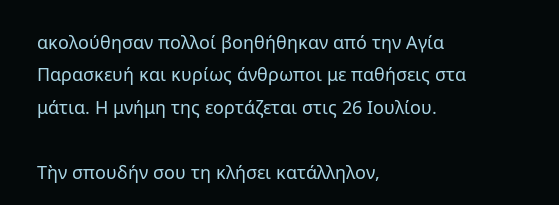ακολούθησαν πολλοί βοηθήθηκαν από την Αγία Παρασκευή και κυρίως άνθρωποι με παθήσεις στα μάτια. Η μνήμη της εορτάζεται στις 26 Ιουλίου.

Τὴν σπουδήν σου τη κλήσει κατάλληλον,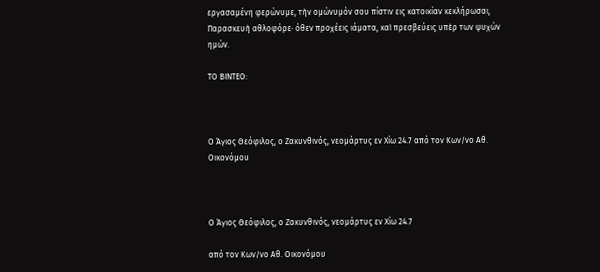εργασαμένη φερώνυμε, τὴν ομώνυμόν σου πίστιν εις κατοικίαν κεκλήρωσαι, Παρασκευὴ αθλοφόρε· όθεν προχέεις ιάματα, καὶ πρεσβεύεις υπὲρ των ψυχών ημών.

ΤΟ ΒΙΝΤΕΟ:



Ο Άγιος Θεόφιλος, ο Ζακυνθινός, νεομάρτυς εν Χίω 24.7 από τον Κων/νο Αθ. Οικονόμου



Ο Άγιος Θεόφιλος, ο Ζακυνθινός, νεομάρτυς εν Χίω 24.7

από τον Κων/νο Αθ. Οικονόμου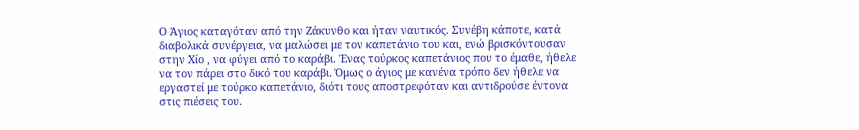Ο Άγιος καταγόταν από την Ζάκυνθο και ήταν ναυτικός. Συνέβη κάποτε, κατά διαβολικά συνέργεια, να μαλώσει με τον καπετάνιο του και, ενώ βρισκόντουσαν στην Χίο , να φύγει από το καράβι. Ένας τούρκος καπετάνιος που το έμαθε, ήθελε να τον πάρει στο δικό του καράβι. Όμως ο άγιος με κανένα τρόπο δεν ήθελε να εργαστεί με τούρκο καπετάνιο, διότι τους αποστρεφόταν και αντιδρούσε έντονα στις πιέσεις του.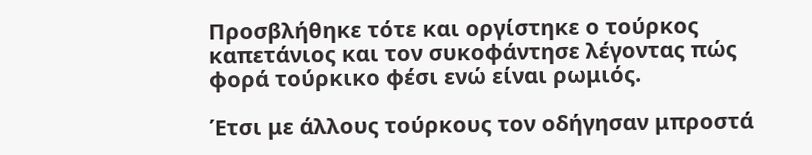Προσβλήθηκε τότε και οργίστηκε ο τούρκος καπετάνιος και τον συκοφάντησε λέγοντας πώς φορά τούρκικο φέσι ενώ είναι ρωμιός.

Έτσι με άλλους τούρκους τον οδήγησαν μπροστά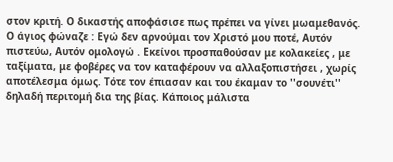στον κριτή. Ο δικαστής αποφάσισε πως πρέπει να γίνει μωαμεθανός. Ο άγιος φώναζε : Εγώ δεν αρνούμαι τον Χριστό μου ποτέ, Αυτόν πιστεύω, Αυτόν ομολογώ . Εκείνοι προσπαθούσαν με κολακείες , με ταξίματα, με φοβέρες να τον καταφέρουν να αλλαξοπιστήσει , χωρίς αποτέλεσμα όμως. Τότε τον έπιασαν και του έκαμαν το ''σουνέτι'' δηλαδή περιτομή δια της βίας. Κάποιος μάλιστα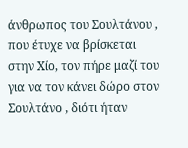άνθρωπος του Σουλτάνου , που έτυχε να βρίσκεται στην Χίο, τον πήρε μαζί του για να τον κάνει δώρο στον Σουλτάνο , διότι ήταν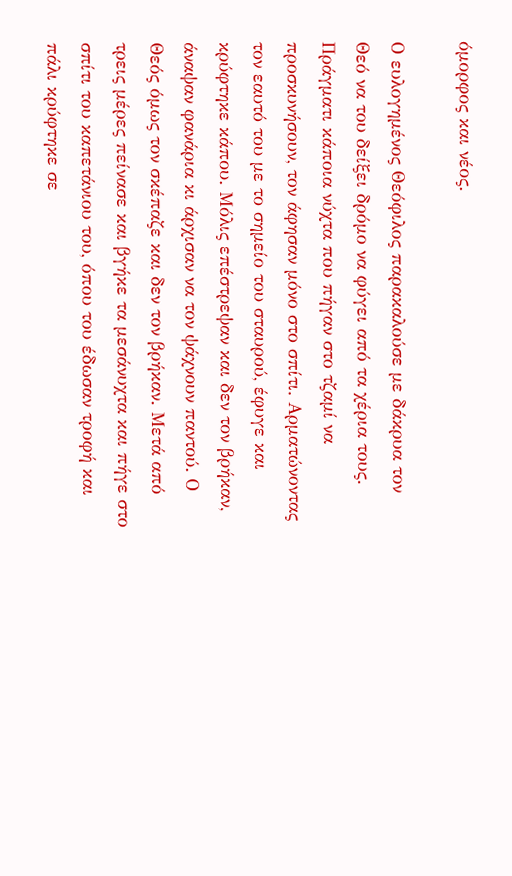όμορφος και νέος.

Ο ευλογημένος Θεόφιλος παρακαλούσε με δάκρυα τον Θεό να του δείξει δρόμο να φύγει από τα χέρια τους. Πράγματι κάποια νύχτα που πήγαν στο τζαμί να προσκυνήσουν, τον άφησαν μόνο στο σπίτι. Αρματώνοντας τον εαυτό του με το σημείο του σταυρού, έφυγε και κρύφτηκε κάπου. Μόλις επέστρεψαν και δεν τον βρήκαν, άναψαν φανάρια κι άρχισαν να τον ψάχνουν παντού. Ο Θεός όμως τον σκέπαζε και δεν τον βρήκαν. Μετά από τρεις μέρες πείνασε και βγήκε τα μεσάνυχτα και πήγε στο σπίτι του καπετάνιου του, όπου του έδωσαν τροφή και πάλι κρύφτηκε σε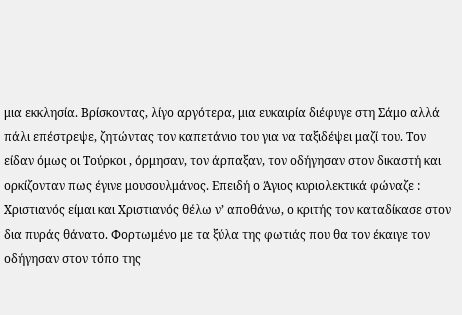μια εκκλησία. Βρίσκοντας, λίγο αργότερα, μια ευκαιρία διέφυγε στη Σάμο αλλά πάλι επέστρεψε, ζητώντας τον καπετάνιο του για να ταξιδέψει μαζί του. Τον είδαν όμως οι Τούρκοι , όρμησαν, τον άρπαξαν, τον οδήγησαν στον δικαστή και ορκίζονταν πως έγινε μουσουλμάνος. Επειδή ο Άγιος κυριολεκτικά φώναζε : Χριστιανός είμαι και Χριστιανός θέλω ν’ αποθάνω, ο κριτής τον καταδίκασε στον δια πυράς θάνατο. Φορτωμένο με τα ξύλα της φωτιάς που θα τον έκαιγε τον οδήγησαν στον τόπο της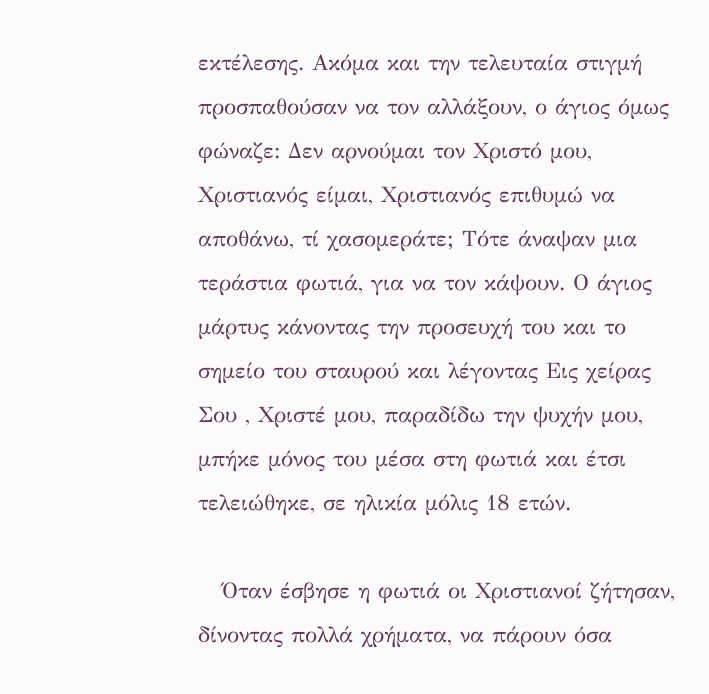εκτέλεσης. Ακόμα και την τελευταία στιγμή προσπαθούσαν να τον αλλάξουν, ο άγιος όμως φώναζε: Δεν αρνούμαι τον Χριστό μου, Χριστιανός είμαι, Χριστιανός επιθυμώ να αποθάνω, τί χασομεράτε; Τότε άναψαν μια τεράστια φωτιά, για να τον κάψουν. Ο άγιος μάρτυς κάνοντας την προσευχή του και το σημείο του σταυρού και λέγοντας Εις χείρας Σου , Χριστέ μου, παραδίδω την ψυχήν μου, μπήκε μόνος του μέσα στη φωτιά και έτσι τελειώθηκε, σε ηλικία μόλις 18 ετών.

   Όταν έσβησε η φωτιά οι Χριστιανοί ζήτησαν, δίνοντας πολλά χρήματα, να πάρουν όσα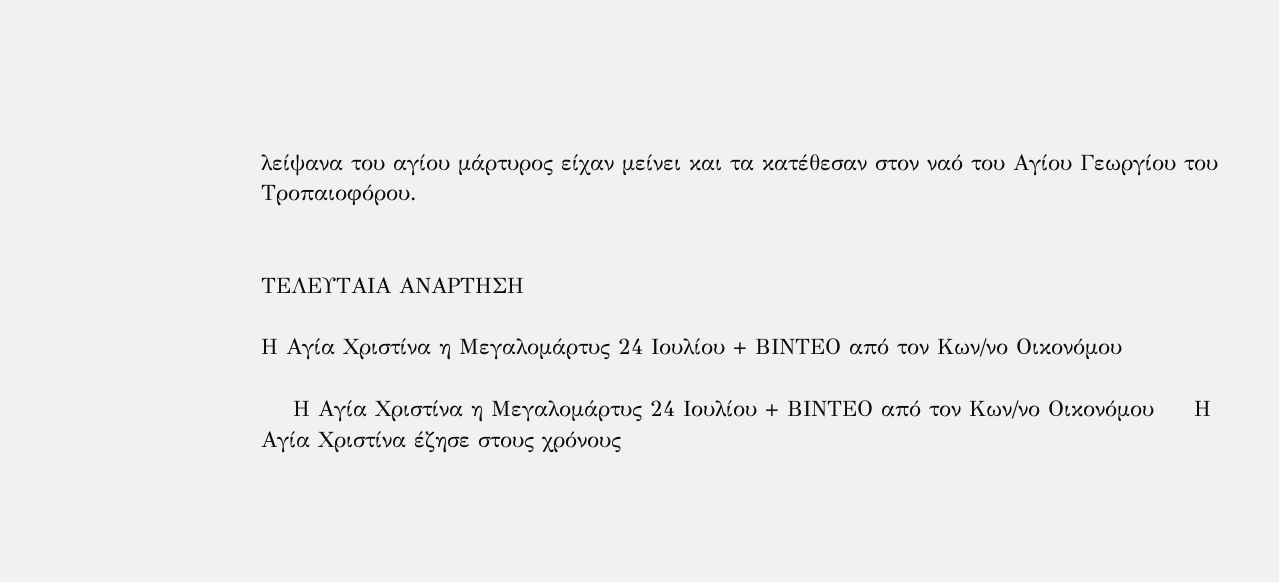λείψανα του αγίου μάρτυρος είχαν μείνει και τα κατέθεσαν στον ναό του Αγίου Γεωργίου του Τροπαιοφόρου.


ΤΕΛΕΥΤΑΙΑ ΑΝΑΡΤΗΣΗ

Η Αγία Χριστίνα η Μεγαλομάρτυς 24 Ιουλίου + ΒΙΝΤΕΟ από τον Κων/νο Οικονόμου

    Η Αγία Χριστίνα η Μεγαλομάρτυς 24 Ιουλίου + ΒΙΝΤΕΟ από τον Κων/νο Οικονόμου     Η Αγία Χριστίνα έζησε στους χρόνους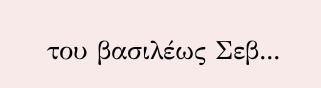του βασιλέως Σεβ...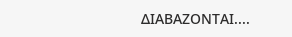ΔΙΑΒΑΖΟΝΤΑΙ....